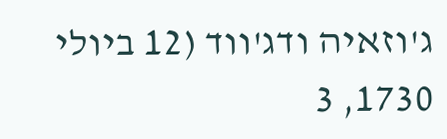ג'וזאיה ודג'ווד (12 ביולי 1730, 3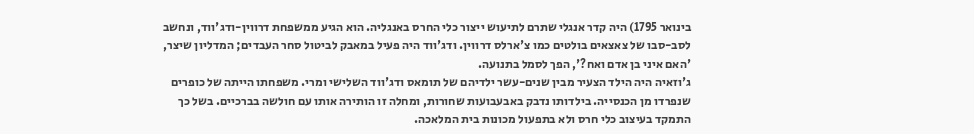בינואר 1795) היה קדר אנגלי שתרם לתיעוש ייצור כלי החרס באנגליה. הוא הגיע ממשפחת דרווין-ודג'ווד, ונחשב לסב-סבו של צאצאים בולטים כמו צ'ארלס דרווין. ודג'ווד היה פעיל במאבק לביטול סחר העבדים; המדליון שיצר, 'האם איני בן אדם ואח?', הפך לסמל בתנועה.
ג'וזאיה היה הילד הצעיר מבין שנים-עשר ילדיהם של תומאס ודג'ווד השלישי ומרי. משפחתו הייתה של כופרים שנפרדו מן הכנסייה. בילדותו נדבק באבעבועות שחורות, ומחלה זו הותירה אותו עם חולשה בברכיים. בשל כך התמקד בעיצוב כלי חרס ולא בתפעול מכונות בית המלאכה.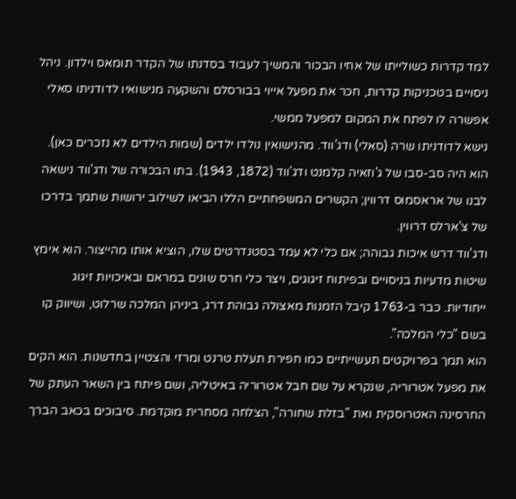למד קדרות כשולייתו של אחיו הבכור והמשיך לעבוד בסדנתו של הקדר תומאס וילדון. ניהל ניסויים בטכניקות קדרות, חכר את מפעל אייוי בבורסלם והשקעה מנישואיו לדודניתו סאלי אפשרה לו לפתח את המקום למפעל ממשי.
נישא לדודניתו שרה (סאלי) ודג'ווד. מהנישואין נולדו ילדים (שמות הילדים לא נזכרים כאן). הוא היה סב-סבו של ג'וזאיה קלמנט ודג'ווד (1872, 1943). בתו הבכורה של ודג'ווד נישאה לבנו של אראסמוס דרווין; הקשרים המשפחתיים הללו הביאו לשילוב ירושות שתמך בדרכו של צ'ארלס דרווין.
ודג'ווד דרש איכות גבוהה; אם כלי לא עמד בסטנדרטים שלו, הוציא אותו מהייצור. הוא אימץ שיטות מדעיות בניסויים ובפיתוח זיגוגים, ויצר כלי חרס שונים במראם ובאיכויות זיגוג ייחודיות. כבר ב-1763 קיבל הזמנות מאצולה גבוהת דרג, ביניהן המלכה שרלוט, ושיווק קו בשם "כלי המלכה".
הוא תמך בפרויקטים תעשייתיים כמו חפירת תעלת טרנט ומרזי והצטיין בחדשנות. הוא הקים את מפעל אטרוריה, שנקרא על שם חבל אטרוריה באיטליה, ושם פיתח בין השאר העתק של החרסינה האטרוסקית ואת "בזלת שחורה", הצלחה מסחרית מוקדמת. סיבוכים בכאב הברך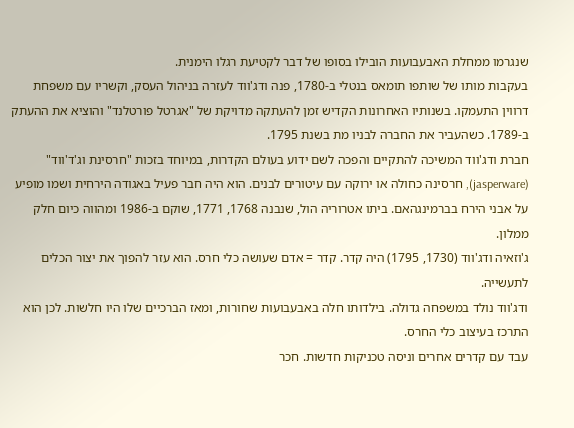שנגרמו ממחלת האבעבועות הובילו בסופו של דבר לקטיעת רגלו הימנית.
בעקבות מותו של שותפו תומאס בנטלי ב-1780, פנה ודג'ווד לעזרה בניהול העסק, וקשריו עם משפחת דרווין התעמקו. בשנותיו האחרונות הקדיש זמן להעתקה מדויקת של "אגרטל פורטלנד" והוציא את ההעתק ב-1789. כשהעביר את החברה לבניו מת בשנת 1795.
חברת ודג'ווד המשיכה להתקיים והפכה לשם ידוע בעולם הקדרות, במיוחד בזכות "חרסינת וג'ד'ווד" (jasperware), חרסינה כחולה או ירוקה עם עיטורים לבנים. הוא היה חבר פעיל באגודה הירחית ושמו מופיע על אבני הירח בברמינגהאם. ביתו אטרוריה הול, שנבנה 1768, 1771, שוקם ב-1986 ומהווה כיום חלק ממלון.
ג'וזאיה ודג'ווד (1730, 1795) היה קדר. קדר = אדם שעושה כלי חרס. הוא עזר להפוך את יצור הכלים לתעשייה.
ודג'ווד נולד במשפחה גדולה. בילדותו חלה באבעבועות שחורות, ומאז הברכיים שלו היו חלשות. לכן הוא התרכז בעיצוב כלי החרס.
עבד עם קדרים אחרים וניסה טכניקות חדשות. חכר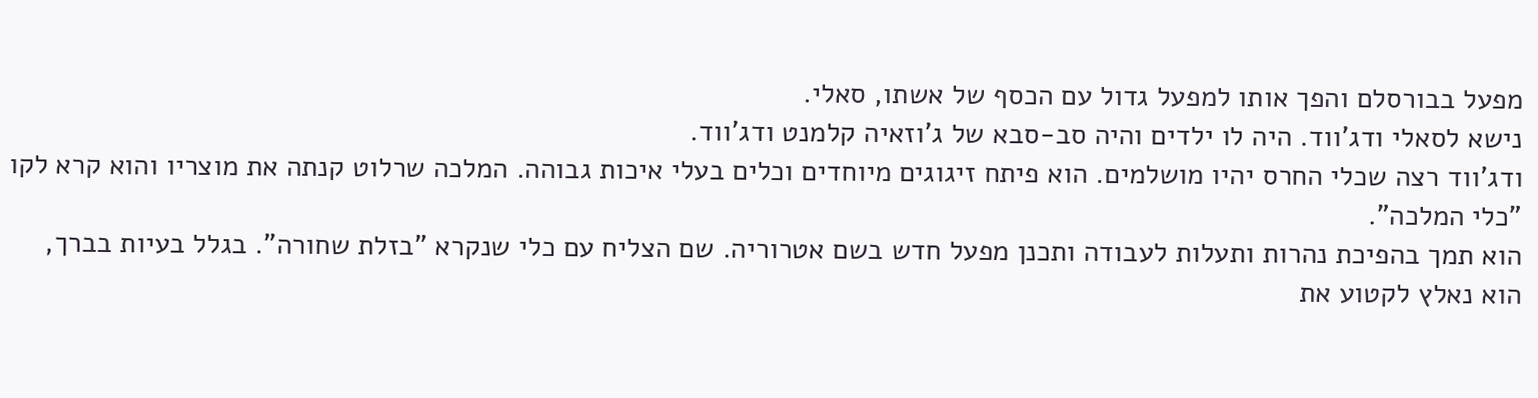מפעל בבורסלם והפך אותו למפעל גדול עם הכסף של אשתו, סאלי.
נישא לסאלי ודג'ווד. היה לו ילדים והיה סב-סבא של ג'וזאיה קלמנט ודג'ווד.
ודג'ווד רצה שכלי החרס יהיו מושלמים. הוא פיתח זיגוגים מיוחדים וכלים בעלי איכות גבוהה. המלכה שרלוט קנתה את מוצריו והוא קרא לקו "כלי המלכה".
הוא תמך בהפיכת נהרות ותעלות לעבודה ותכנן מפעל חדש בשם אטרוריה. שם הצליח עם כלי שנקרא "בזלת שחורה". בגלל בעיות בברך, הוא נאלץ לקטוע את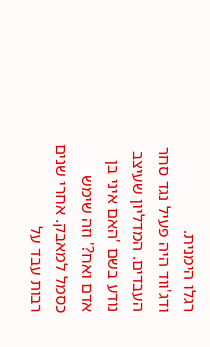רגלו הימנית.
ודג'ווד היה פעיל נגד סחר העבדים. המדליון שעיצב נודע בשם 'האם איני בן אדם ואח?' וזה שימש כסמל למאבק. אחרי שנים רבות עבד על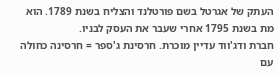העתק של אגרטל בשם פורטלנד והצליח בשנת 1789. הוא מת בשנת 1795 אחרי שעבר את העסק לבניו.
חברת ודג'ווד עדיין מוכרת. חרסינת ג'ספר = חרסינה כחולה עם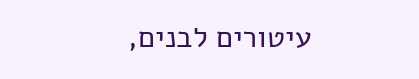עיטורים לבנים,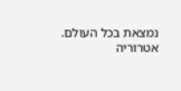נמצאת בכל העולם. אטרוריה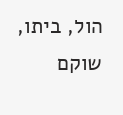הול, ביתו, שוקם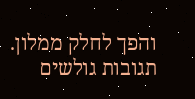והפך לחלק ממלון.
תגובות גולשים